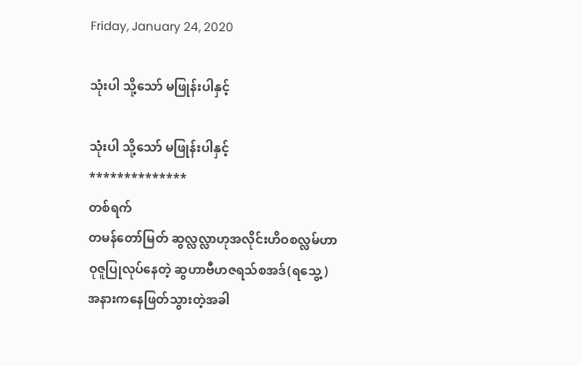Friday, January 24, 2020

သုံးပါ သို့သော် မဖြုန်းပါနှင့်

သုံးပါ သို့သော် မဖြုန်းပါနှင့်
**************
တစ်ရက်
တမန်တော်မြတ် ဆွလ္လလ္လာဟုအလိုင်းဟိဝစလ္လမ်ဟာ
ဝုဇူပြုလုပ်နေတဲ့ ဆွဟာဗီဟဇရသ်စအဒ်(ရသွေ့)
အနားကနေဖြတ်သွားတဲ့အခါ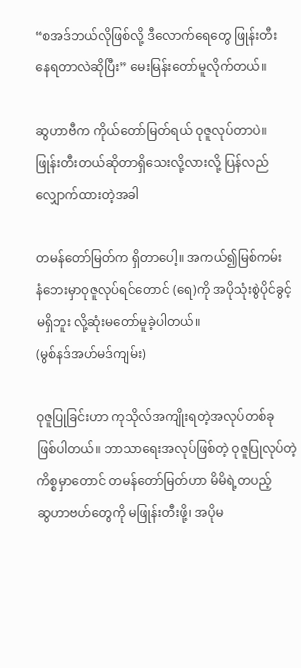“စအဒ်ဘယ်လိုဖြစ်လို့ ဒီလောက်ရေတွေ ဖြုန်းတီး
နေရတာလဲဆိုပြီး” မေးမြန်းတော်မူလိုက်တယ်။

ဆွဟာဗီက ကိုယ်တော်မြတ်ရယ် ဝုဇူလုပ်တာပဲ။
ဖြုန်းတီးတယ်ဆိုတာရှိသေးလို့လားလို့ ပြန်လည်
လျှောက်ထားတဲ့အခါ

တမန်တော်မြတ်က ရှိတာပေါ့။ အကယ်၍မြစ်ကမ်း
နံဘေးမှာဝုဇူလုပ်ရင်တောင် (ရေ)ကို အပိုသုံးစွဲပိုင်ခွင့်
မရှိဘူး လို့ဆုံးမတော်မူခဲ့ပါတယ်။
(မွစ်နဒ်အဟ်မဒ်ကျမ်း)

ဝုဇူပြုခြင်းဟာ ကုသိုလ်အကျိုးရတဲ့အလုပ်တစ်ခု
ဖြစ်ပါတယ်။ ဘာသာရေးအလုပ်ဖြစ်တဲ့ ဝုဇူပြုလုပ်တဲ့
ကိစ္စမှာတောင် တမန်တော်မြတ်ဟာ မိမိရဲ့တပည့်
ဆွဟာဗဟ်တွေကို မဖြုန်းတီးဖို့၊ အပိုမ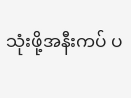သုံးဖို့အနီးကပ် ပ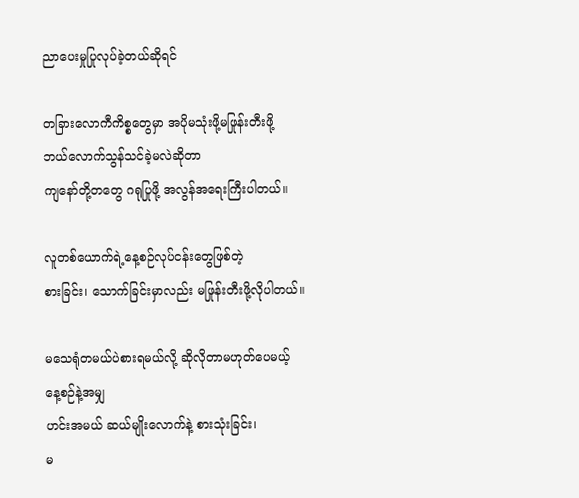ညာပေးမှုပြုလုပ်ခဲ့တယ်ဆိုရင်

တခြားလောကီကိစ္စတွေမှာ အပိုမသုံးဖို့မဖြုန်းတီးဖို့
ဘယ်လောက်သွန်သင်ခဲ့မလဲဆိုတာ
ကျနော်တို့တတွေ ဂရုပြုဖို့ အလွန်အရေးကြီးပါတယ်။

လူတစ်ယောက်ရဲ့နေ့စဉ်လုပ်ငန်းတွေဖြစ်တဲ့
စားခြင်း၊ သောက်ခြင်းမှာလည်း မဖြုန်းတီးဖို့လိုပါတယ်။

မသေရုံတမယ်ပဲစားရမယ်လို့ ဆိုလိုတာမဟုတ်ပေမယ့်
နေ့စဉ်နဲ့အမျှ
ဟင်းအမယ် ဆယ်မျိုးလောက်နဲ့ စားသုံးခြင်း၊
မ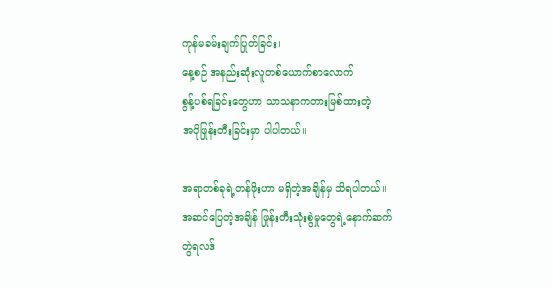ကုန်မခမ်းချက်ပြုတ်ခြင်း၊
နေ့စဉ် အနည်းဆုံးလူတစ်ယောက်စာလောက်
စွန့်ပစ်ရခြင်းတွေဟာ သာသနာကတားမြစ်ထားတဲ့
အပိုဖြုန်းတီးခြင်းမှာ ပါပါတယ်။

အရာတစ်ခုရဲ့တန်ဖိုးဟာ မရှိတဲ့အချိန်မှ သိရပါတယ်။
အဆင်ပြေတဲ့အချိန် ဖြုန်းတီးသုံးစွဲမှုတွေရဲ့နောက်ဆက်
တွဲရလဒ်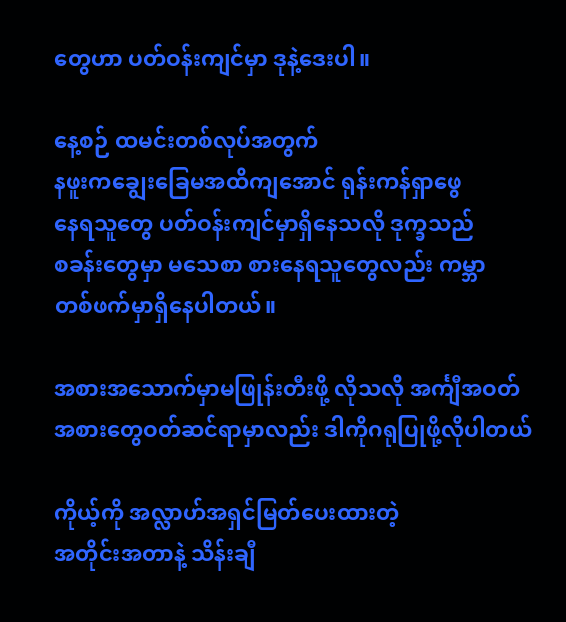တွေဟာ ပတ်ဝန်းကျင်မှာ ဒုနဲ့ဒေးပါ။

နေ့စဉ် ထမင်းတစ်လုပ်အတွက်
နဖူးကချွေးခြေမအထိကျအောင် ရုန်းကန်ရှာဖွေ
နေရသူတွေ ပတ်ဝန်းကျင်မှာရှိနေသလို ဒုက္ခသည်
စခန်းတွေမှာ မသေစာ စားနေရသူတွေလည်း ကမ္ဘာ
တစ်ဖက်မှာရှိနေပါတယ်။

အစားအသောက်မှာမဖြုန်းတီးဖို့ လိုသလို အင်္ကျီအဝတ်
အစားတွေဝတ်ဆင်ရာမှာလည်း ဒါကိုဂရုပြုဖို့လိုပါတယ်

ကိုယ့်ကို အလ္လာဟ်အရှင်မြတ်ပေးထားတဲ့
အတိုင်းအတာနဲ့ သိန်းချီ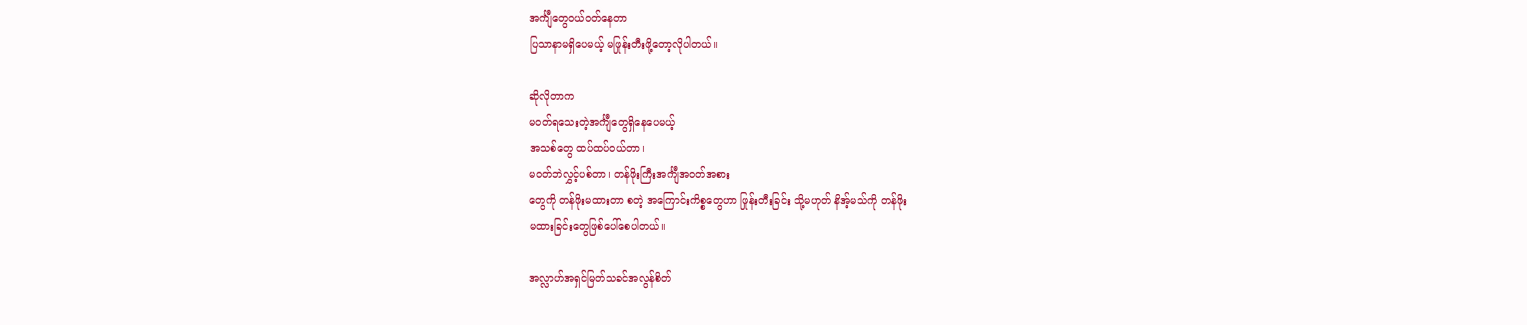အင်္ကျီတွေဝယ်ဝတ်နေတာ
ပြသာနာမရှိပေမယ့် မဖြုန်းတီးဖို့တော့လိုပါတယ်။

ဆိုလိုတာက
မဝတ်ရသေးတဲ့အင်္ကျီတွေရှိနေပေမယ့်
အသစ်တွေ ထပ်ထပ်ဝယ်တာ၊
မဝတ်ဘဲလွှင့်ပစ်တာ၊ တန်ဖိုးကြီးအင်္ကျီအဝတ်အစား
တွေကို တန်ဖိုးမထားတာ စတဲ့ အကြောင်းကိစ္စတွေဟာ ဖြုန်းတီးခြင်း သို့မဟုတ် နိအ့်မသ်ကို တန်ဖိုး
မထားခြင်းတွေဖြစ်ပေါ်စေပါတယ်။

အလ္လာဟ်အရှင်မြတ်သခင်အလွန်စိတ်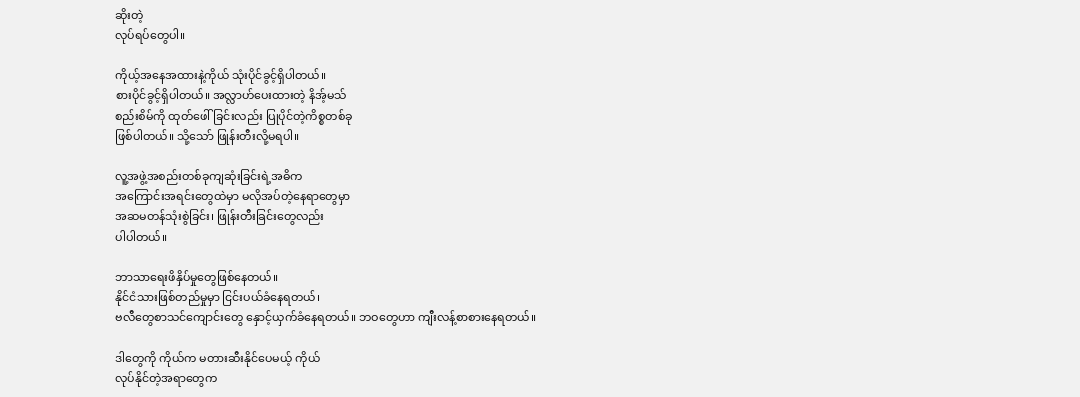ဆိုးတဲ့
လုပ်ရပ်တွေပါ။

ကိုယ့်အနေအထားနဲ့ကိုယ် သုံးပိုင်ခွင့်ရှိပါတယ်။
စားပိုင်ခွင့်ရှိပါတယ်။ အလ္လာဟ်ပေးထားတဲ့ နိအ့်မသ်
စည်းစိမ်ကို ထုတ်ဖေါ်ခြင်းလည်း ပြုပိုင်တဲ့ကိစ္စတစ်ခု
ဖြစ်ပါတယ်။ သို့သော် ဖြုန်းတီးလို့မရပါ။

လူ့အဖွဲ့အစည်းတစ်ခုကျဆုံးခြင်းရဲ့အဓိက
အကြောင်းအရင်းတွေထဲမှာ မလိုအပ်တဲ့နေရာတွေမှာ
အဆမတန်သုံးစွဲခြင်း၊ ဖြုန်းတီးခြင်းတွေလည်း
ပါပါတယ်။

ဘာသာရေးဖိနှိပ်မှုတွေဖြစ်နေတယ်။
နိုင်ငံသားဖြစ်တည်မှုမှာ ငြင်းပယ်ခံနေရတယ်၊
ဗလီတွေစာသင်ကျောင်းတွေ နှောင့်ယှက်ခံနေရတယ်။ ဘဝတွေဟာ ကျီးလန့်စာစားနေရတယ်။

ဒါတွေကို ကိုယ်က မတားဆီးနိုင်ပေမယ့် ကိုယ်
လုပ်နိုင်တဲ့အရာတွေက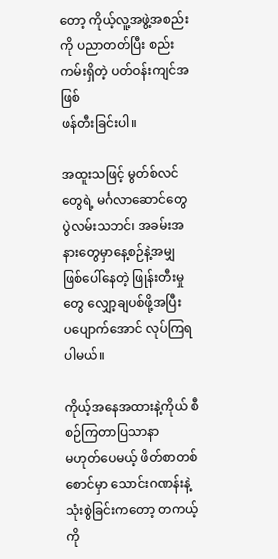တော့ ကိုယ့်လူ့အဖွဲ့အစည်းကို ပညာတတ်ပြီး စည်းကမ်းရှိတဲ့ ပတ်ဝန်းကျင်အဖြစ်
ဖန်တီးခြင်းပါ။

အထူးသဖြင့် မွတ်စ်လင်တွေရဲ့ မင်္ဂလာဆောင်တွေ
ပွဲလမ်းသဘင်၊ အခမ်းအနားတွေမှာနေ့စဉ်နဲ့အမျှ
ဖြစ်ပေါ်နေတဲ့ ဖြုန်းတီးမှုတွေ လျှော့ချပစ်ဖို့အပြီး
ပပျောက်အောင် လုပ်ကြရပါမယ်။

ကိုယ့်အနေအထားနဲ့ကိုယ် စီစဉ်ကြတာပြသာနာ
မဟုတ်ပေမယ့် ဖိတ်စာတစ်စောင်မှာ သောင်းဂဏန်းနဲ့သုံးစွဲခြင်းကတော့ တကယ့်ကို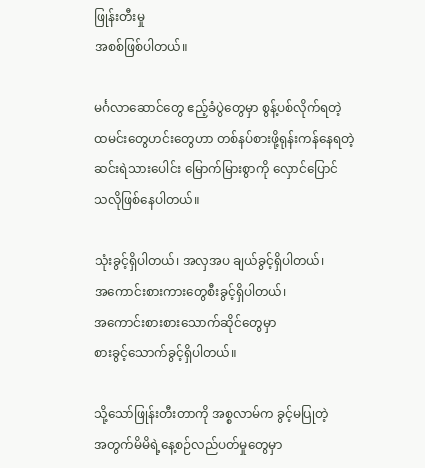ဖြုန်းတီးမှု
အစစ်ဖြစ်ပါတယ်။

မင်္ဂလာဆောင်တွေ ဧည့်ခံပွဲတွေမှာ စွန့်ပစ်လိုက်ရတဲ့
ထမင်းတွေဟင်းတွေဟာ တစ်နပ်စားဖို့ရုန်းကန်နေရတဲ့
ဆင်းရဲသားပေါင်း မြောက်မြားစွာကို လှောင်ပြောင်
သလိုဖြစ်နေပါတယ်။

သုံးခွင့်ရှိပါတယ်၊ အလှအပ ချယ်ခွင့်ရှိပါတယ်၊
အကောင်းစားကားတွေစီးခွင့်ရှိပါတယ်၊
အကောင်းစားစားသောက်ဆိုင်တွေမှာ
စားခွင့်သောက်ခွင့်ရှိပါတယ်။

သို့သော်ဖြုန်းတီးတာကို အစ္စလာမ်က ခွင့်မပြုတဲ့
အတွက်မိမိရဲ့နေ့စဉ်လည်ပတ်မှုတွေမှာ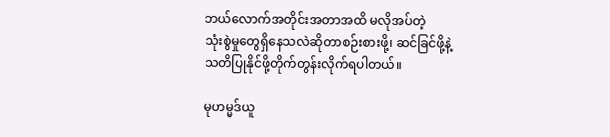ဘယ်လောက်အတိုင်းအတာအထိ မလိုအပ်တဲ့
သုံးစွဲမှုတွေရှိနေသလဲဆိုတာစဉ်းစားဖို့၊ ဆင်ခြင်ဖို့နဲ့
သတိပြုနိုင်ဖို့တိုက်တွန်းလိုက်ရပါတယ်။

မုဟမ္မဒ်ယူ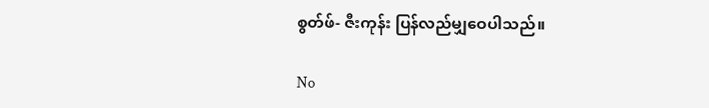စွတ်ဖ်- ဇီးကုန်း ပြန်လည်မျှဝေပါသည်။

No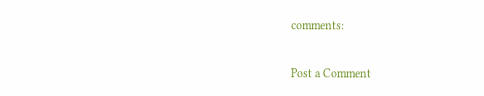comments:

Post a Comment